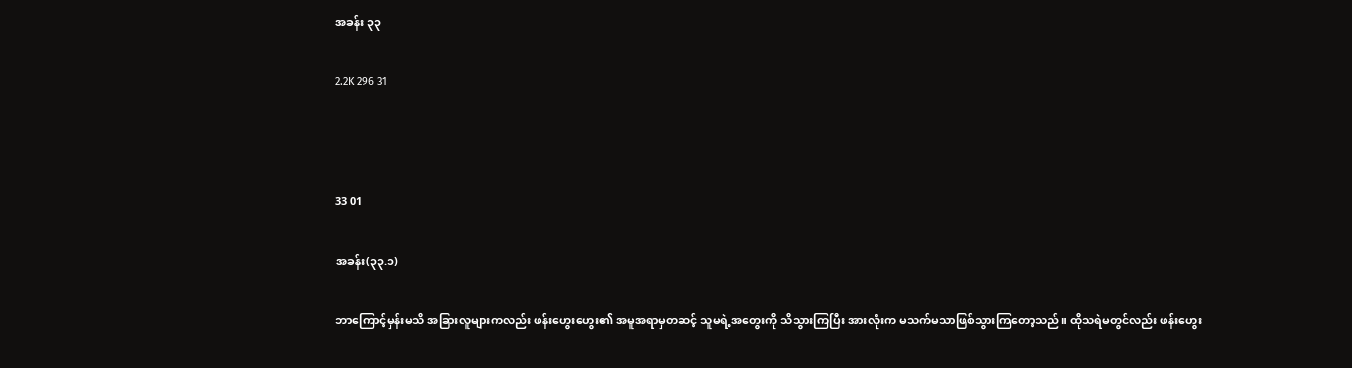အခန်း ၃၃

2.2K 296 31



33 01

အခန်း(၃၃.၁)

ဘာကြောင့်မှန်းမသိ အခြားလူများကလည်း ဖန်းဟွေးဟွေး၏ အမူအရာမှတဆင့် သူမရဲ့အတွေးကို သိသွားကြပြီး အားလုံးက မသက်မသာဖြစ်သွားကြတော့သည်။ ထိုသရဲမတွင်လည်း ဖန်းဟွေး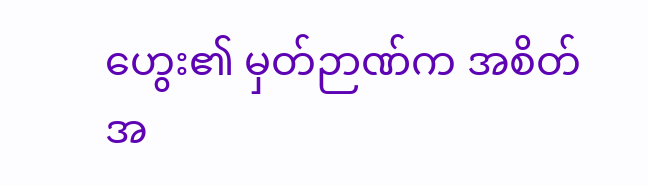ဟွေး၏ မှတ်ဉာဏ်က အစိတ်အ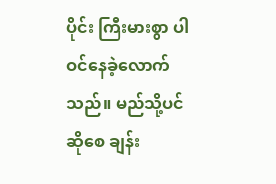ပိုင်း ကြီးမားစွာ ပါဝင်နေခဲ့လောက်သည်။ မည်သို့ပင်ဆိုစေ ချန်း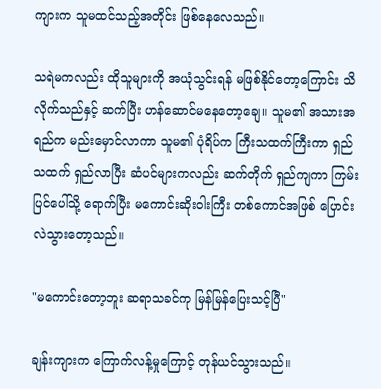ကျားက သူမထင်သည့်အတိုင်း ဖြစ်နေလေသည်။

သရဲမကလည်း ထိုသူများကို အယုံသွင်းရန် မဖြစ်နိုင်တော့ကြောင်း သိလိုက်သည်နှင့် ဆက်ပြီး ဟန်ဆောင်မနေတော့ချေ။ သူမ၏ အသားအရည်က မည်းမှောင်လာကာ သူမ၏ ပုံရိပ်က ကြီးသထက်ကြီးကာ ရှည်သထက် ရှည်လာပြီး ဆံပင်များကလည်း ဆက်တိုက် ရှည်ကျကာ ကြမ်းပြင်ပေါ်သို့ ရောက်ပြီး မကောင်းဆိုးဝါးကြီး တစ်ကောင်အဖြစ် ပြောင်းလဲသွားတော့သည်။

"မကောင်းတော့ဘူး ဆရာသခင်ကု မြန်မြန်ပြေးသင့်ပြီ"

ချန်းကျားက ကြောက်လန့်မှုကြောင့် တုန်ယင်သွားသည်။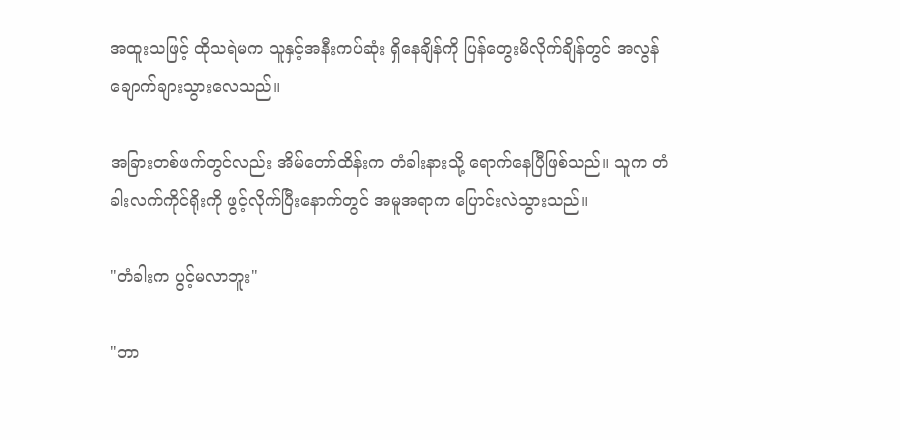အထူးသဖြင့် ထိုသရဲမက သူနှင့်အနီးကပ်ဆုံး ရှိနေချိန်ကို ပြန်တွေးမိလိုက်ချိန်တွင် အလွန်ချောက်ချားသွားလေသည်။

အခြားတစ်ဖက်တွင်လည်း အိမ်တော်ထိန်းက တံခါးနားသို့ ရောက်နေပြီဖြစ်သည်။ သူက တံခါးလက်ကိုင်ရိုးကို ဖွင့်လိုက်ပြီးနောက်တွင် အမူအရာက ပြောင်းလဲသွားသည်။

"တံခါးက ပွင့်မလာဘူး"

"ဘာ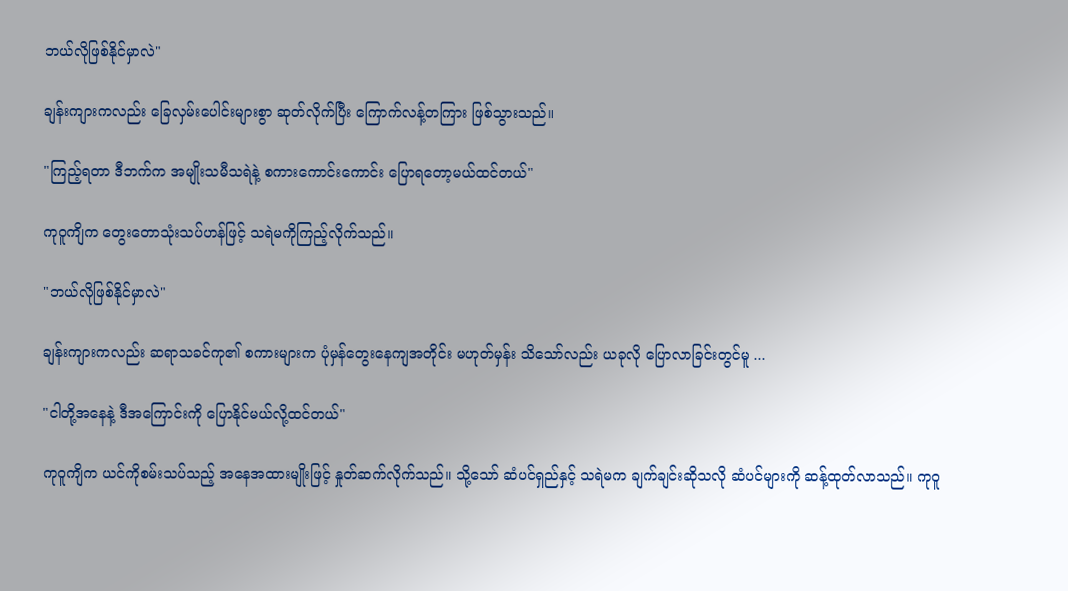ဘယ်လိုဖြစ်နိုင်မှာလဲ"

ချန်းကျားကလည်း ခြေလှမ်းပေါင်းများစွာ ဆုတ်လိုက်ပြီး ကြောက်လန့်တကြား ဖြစ်သွားသည်။

"ကြည့်ရတာ ဒီဘက်က အမျိုးသမီသရဲနဲ့ စကားကောင်းကောင်း ပြောရတော့မယ်ထင်တယ်"

ကုဝူကျိက တွေးတောသုံးသပ်ဟန်ဖြင့် သရဲမကိုကြည့်လိုက်သည်။

"ဘယ်လိုဖြစ်နိုင်မှာလဲ"

ချန်းကျားကလည်း ဆရာသခင်ကု၏ စကားများက ပုံမှန်တွေးနေကျအတိုင်း မဟုတ်မှန်း သိသော်လည်း ယခုလို ပြောလာခြင်းတွင်မူ ...

"ငါတို့အနေနဲ့ ဒီအကြောင်းကို ပြောနိုင်မယ်လို့ထင်တယ်"

ကုဝူကျိက ယင်ကိုစမ်းသပ်သည့် အနေအထားမျိုးဖြင့် နှုတ်ဆက်လိုက်သည်။ သို့သော် ဆံပင်ရှည်နှင့် သရဲမက ချက်ချင်းဆိုသလို ဆံပင်များကို ဆန့်ထုတ်လာသည်။ ကုဝူ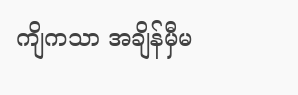ကျိကသာ အချိန်မှီမ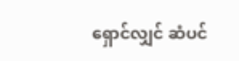ရှောင်လျှင် ဆံပင်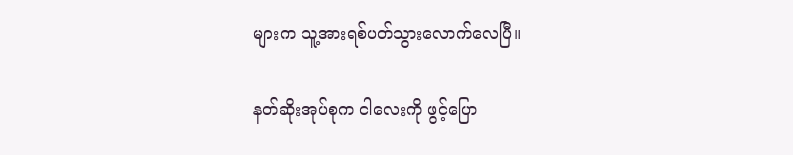များက သူ့အားရစ်ပတ်သွားလောက်လေပြီ။

နတ်ဆိုးအုပ်စုက ငါလေးကို ဖွင့်ပြော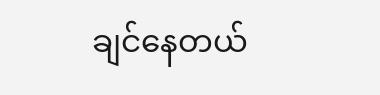ချင်နေတယ်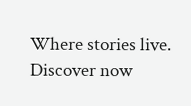Where stories live. Discover now